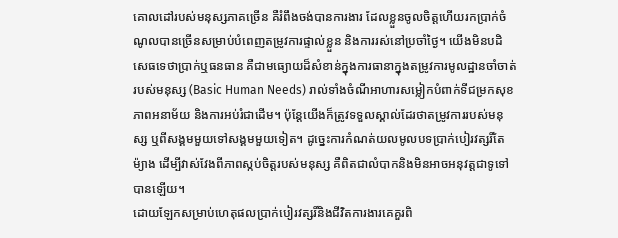គោលដៅរបស់មនុស្សភាគច្រើន គឺរំពឹងចង់បានការងារ ដែលខ្លួនចូលចិត្តហើយរកប្រាក់ចំណូលបានច្រើនសម្រាប់បំពេញតម្រូវការផ្ទាល់ខ្លួន និងការរស់នៅប្រចាំថ្ងៃ។ យើងមិនបដិសេធទេថាប្រាក់ឬធនធាន គឺជាមធ្យោយដ៏សំខាន់ក្នុងការធានាក្នុងតម្រូវការមូលដ្ឋានចាំចាត់របស់មនុស្ស (Basic Human Needs) រាល់ទាំងចំណីអាហារសម្លៀកបំពាក់ទីជម្រកសុខភាពអនាម័យ និងការអប់រំជាដើម។ ប៉ុន្តែយើងក៏ត្រូវទទួលស្គាល់ដែរថាតម្រូវការរបស់មនុស្ស ឬពីសង្គមមួយទៅសង្គមមួយទៀត។ ដូច្នេះការកំណត់យលមូលបទប្រាក់បៀរវត្សរិ៍តែម៉្យាង ដើម្បីវាស់វែងពីភាពស្កប់ចិត្តរបស់មនុស្ស គឺពិតជាលំបាកនិងមិនអាចអនុវត្តជាទូទៅបានឡើយ។
ដោយឡែកសម្រាប់ហេតុផលប្រាក់បៀរវត្សរិ៍និងជីវិតការងារគេគួរពិ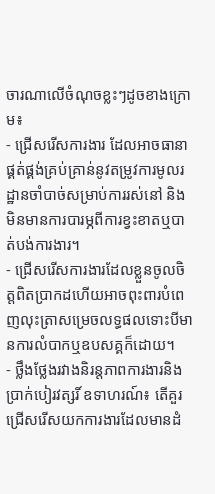ចារណាលើចំណុចខ្លះៗដូចខាងក្រោម៖
- ជ្រើសរើសការងារ ដែលអាចធានាផ្គត់ផ្គង់គ្រប់គ្រាន់នូវតម្រូវការមូលរដ្ឋានចាំបាច់សម្រាប់ការរស់នៅ និងមិនមានការបារម្ភពីការខ្វះខាតឬបាត់បង់ការងារ។
- ជ្រើសរើសការងារដែលខ្លួនចូលចិត្តពិតប្រាកដហើយអាចពុះពារបំពេញលុះត្រាសម្រេចលទ្ធផលទោះបីមានការលំបាកឬឧបសគ្គក៏ដោយ។
- ថ្លឹងថ្លែងរវាងនិរន្តភាពការងារនិងប្រាក់បៀរវត្សរិ៍ ឧទាហរណ៍៖ តើគួរជ្រើសរើសយកការងារដែលមានដំ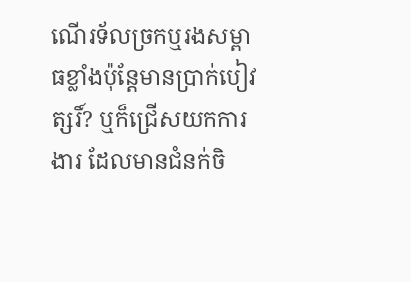ណើរទ័លច្រកឬរងសម្ពាធខ្លាំងប៉ុន្តែមានប្រាក់បៀវត្សរិ៍? ឬក៏ជ្រើសយកការងារ ដែលមានជំនក់ចិ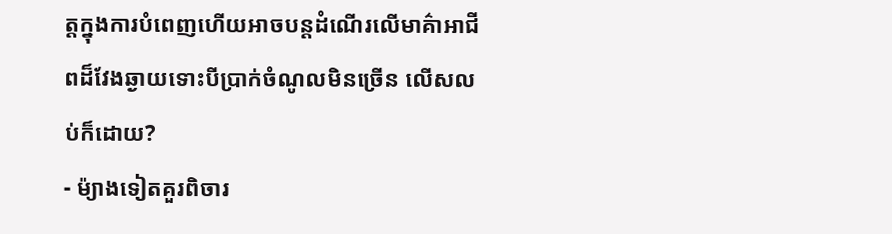ត្តក្នុងការបំពេញហើយអាចបន្តដំណើរលើមាគ៌ាអាជីពដ៏វែងឆ្ងាយទោះបីប្រាក់ចំណូលមិនច្រើន លើសលប់ក៏ដោយ?
- ម៉្យាងទៀតគួរពិចារ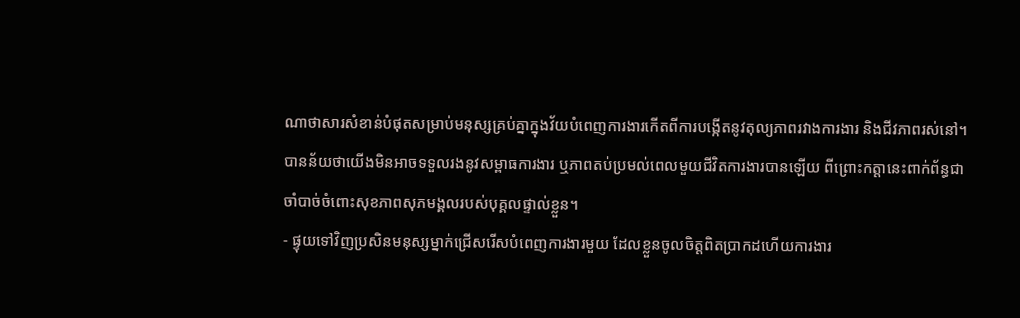ណាថាសារសំខាន់បំផុតសម្រាប់មនុស្សគ្រប់គ្នាក្នុងវ័យបំពេញការងារកើតពីការបង្កើតនូវតុល្យភាពរវាងការងារ និងជីវភាពរស់នៅ។ បានន័យថាយើងមិនអាចទទួលរងនូវសម្ពាធការងារ ឬភាពតប់ប្រមល់ពេលមួយជីវិតការងារបានឡើយ ពីព្រោះកត្តានេះពាក់ព័ន្ធជាចាំបាច់ចំពោះសុខភាពសុភមង្គលរបស់បុគ្គលផ្ទាល់ខ្លួន។
- ផ្ទុយទៅវិញប្រសិនមនុស្សម្នាក់ជ្រើសរើសបំពេញការងារមួយ ដែលខ្លួនចូលចិត្តពិតប្រាកដហើយការងារ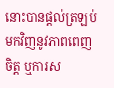នោះបានផ្តល់ត្រឡប់មកវិញនូវភាពពេញចិត្ត ឬការស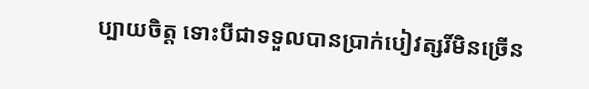ប្បាយចិត្ត ទោះបីជាទទួលបានប្រាក់បៀវត្សរិ៍មិនច្រើន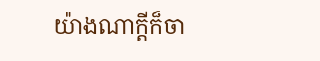យ៉ាងណាក្តីក៏ចា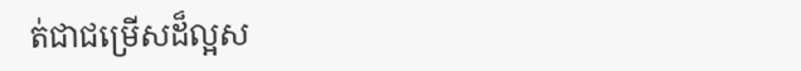ត់ជាជម្រើសដ៏ល្អស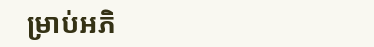ម្រាប់អភិ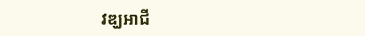វឌ្ឃអាជី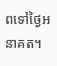ពទៅថ្ងៃអនាគត។